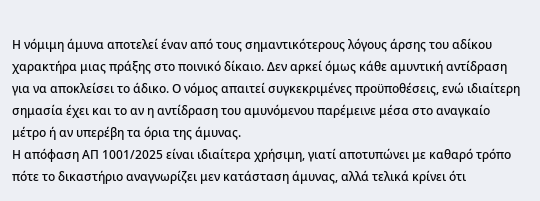Η νόμιμη άμυνα αποτελεί έναν από τους σημαντικότερους λόγους άρσης του αδίκου χαρακτήρα μιας πράξης στο ποινικό δίκαιο. Δεν αρκεί όμως κάθε αμυντική αντίδραση για να αποκλείσει το άδικο. Ο νόμος απαιτεί συγκεκριμένες προϋποθέσεις, ενώ ιδιαίτερη σημασία έχει και το αν η αντίδραση του αμυνόμενου παρέμεινε μέσα στο αναγκαίο μέτρο ή αν υπερέβη τα όρια της άμυνας.
Η απόφαση ΑΠ 1001/2025 είναι ιδιαίτερα χρήσιμη, γιατί αποτυπώνει με καθαρό τρόπο πότε το δικαστήριο αναγνωρίζει μεν κατάσταση άμυνας, αλλά τελικά κρίνει ότι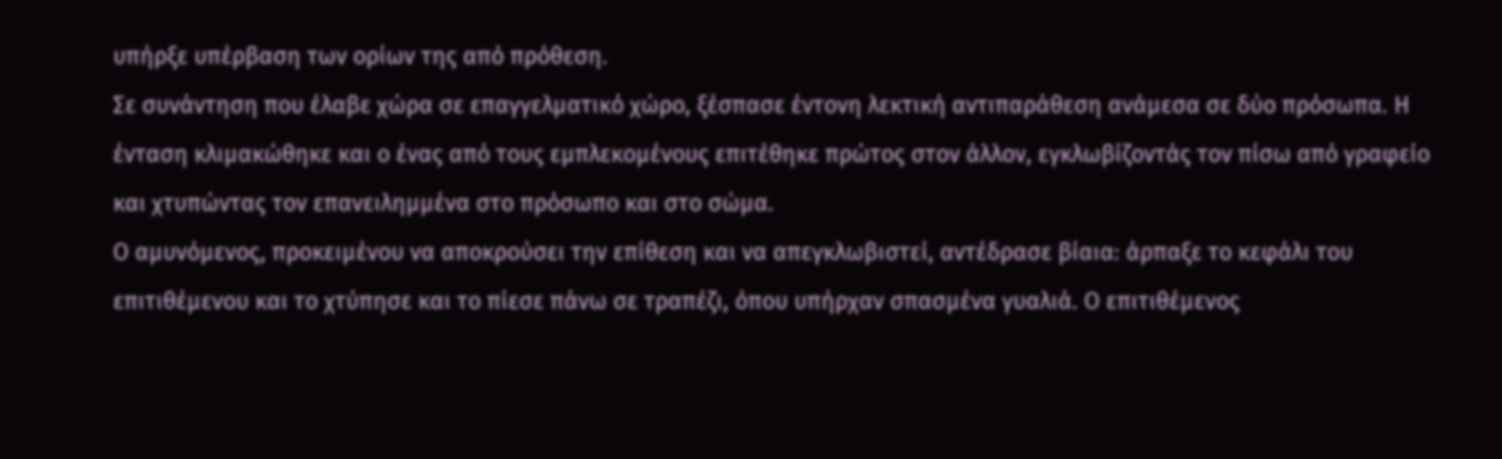υπήρξε υπέρβαση των ορίων της από πρόθεση.
Σε συνάντηση που έλαβε χώρα σε επαγγελματικό χώρο, ξέσπασε έντονη λεκτική αντιπαράθεση ανάμεσα σε δύο πρόσωπα. Η ένταση κλιμακώθηκε και ο ένας από τους εμπλεκομένους επιτέθηκε πρώτος στον άλλον, εγκλωβίζοντάς τον πίσω από γραφείο και χτυπώντας τον επανειλημμένα στο πρόσωπο και στο σώμα.
Ο αμυνόμενος, προκειμένου να αποκρούσει την επίθεση και να απεγκλωβιστεί, αντέδρασε βίαια: άρπαξε το κεφάλι του επιτιθέμενου και το χτύπησε και το πίεσε πάνω σε τραπέζι, όπου υπήρχαν σπασμένα γυαλιά. Ο επιτιθέμενος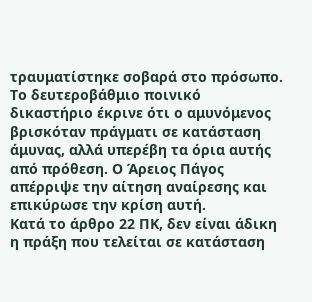τραυματίστηκε σοβαρά στο πρόσωπο.
Το δευτεροβάθμιο ποινικό δικαστήριο έκρινε ότι ο αμυνόμενος βρισκόταν πράγματι σε κατάσταση άμυνας, αλλά υπερέβη τα όρια αυτής από πρόθεση. Ο Άρειος Πάγος απέρριψε την αίτηση αναίρεσης και επικύρωσε την κρίση αυτή.
Κατά το άρθρο 22 ΠΚ, δεν είναι άδικη η πράξη που τελείται σε κατάσταση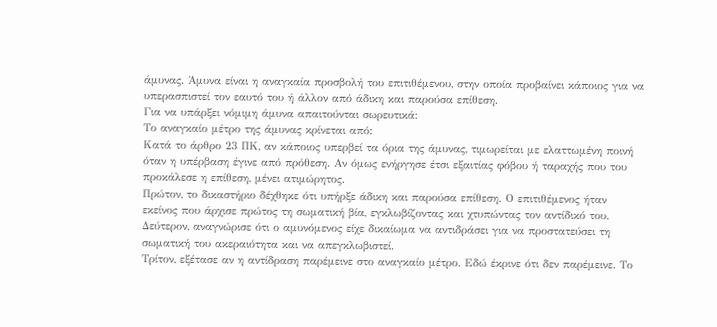άμυνας. Άμυνα είναι η αναγκαία προσβολή του επιτιθέμενου, στην οποία προβαίνει κάποιος για να υπερασπιστεί τον εαυτό του ή άλλον από άδικη και παρούσα επίθεση.
Για να υπάρξει νόμιμη άμυνα απαιτούνται σωρευτικά:
Το αναγκαίο μέτρο της άμυνας κρίνεται από:
Κατά το άρθρο 23 ΠΚ, αν κάποιος υπερβεί τα όρια της άμυνας, τιμωρείται με ελαττωμένη ποινή όταν η υπέρβαση έγινε από πρόθεση. Αν όμως ενήργησε έτσι εξαιτίας φόβου ή ταραχής που του προκάλεσε η επίθεση, μένει ατιμώρητος.
Πρώτον, το δικαστήριο δέχθηκε ότι υπήρξε άδικη και παρούσα επίθεση. Ο επιτιθέμενος ήταν εκείνος που άρχισε πρώτος τη σωματική βία, εγκλωβίζοντας και χτυπώντας τον αντίδικό του.
Δεύτερον, αναγνώρισε ότι ο αμυνόμενος είχε δικαίωμα να αντιδράσει για να προστατεύσει τη σωματική του ακεραιότητα και να απεγκλωβιστεί.
Τρίτον, εξέτασε αν η αντίδραση παρέμεινε στο αναγκαίο μέτρο. Εδώ έκρινε ότι δεν παρέμεινε. Το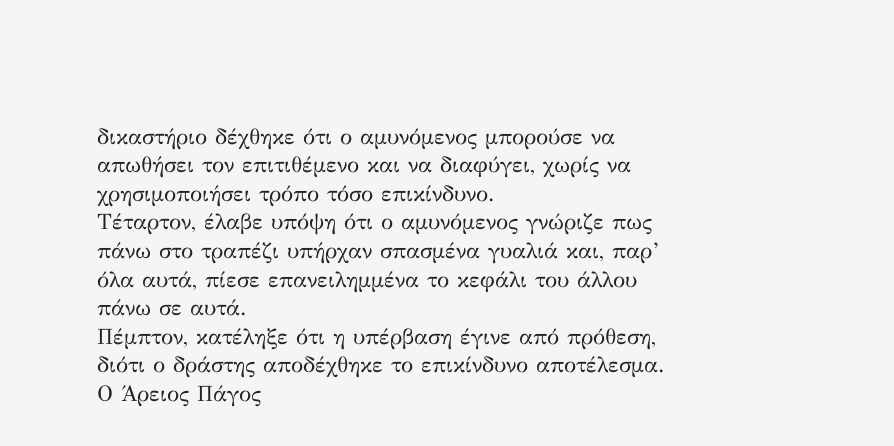δικαστήριο δέχθηκε ότι ο αμυνόμενος μπορούσε να απωθήσει τον επιτιθέμενο και να διαφύγει, χωρίς να χρησιμοποιήσει τρόπο τόσο επικίνδυνο.
Τέταρτον, έλαβε υπόψη ότι ο αμυνόμενος γνώριζε πως πάνω στο τραπέζι υπήρχαν σπασμένα γυαλιά και, παρ’ όλα αυτά, πίεσε επανειλημμένα το κεφάλι του άλλου πάνω σε αυτά.
Πέμπτον, κατέληξε ότι η υπέρβαση έγινε από πρόθεση, διότι ο δράστης αποδέχθηκε το επικίνδυνο αποτέλεσμα.
Ο Άρειος Πάγος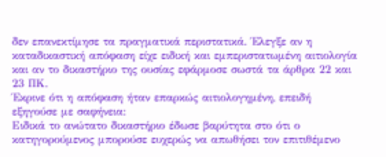δεν επανεκτίμησε τα πραγματικά περιστατικά. Έλεγξε αν η καταδικαστική απόφαση είχε ειδική και εμπεριστατωμένη αιτιολογία και αν το δικαστήριο της ουσίας εφάρμοσε σωστά τα άρθρα 22 και 23 ΠΚ.
Έκρινε ότι η απόφαση ήταν επαρκώς αιτιολογημένη, επειδή εξηγούσε με σαφήνεια:
Ειδικά το ανώτατο δικαστήριο έδωσε βαρύτητα στο ότι ο κατηγορούμενος μπορούσε ευχερώς να απωθήσει τον επιτιθέμενο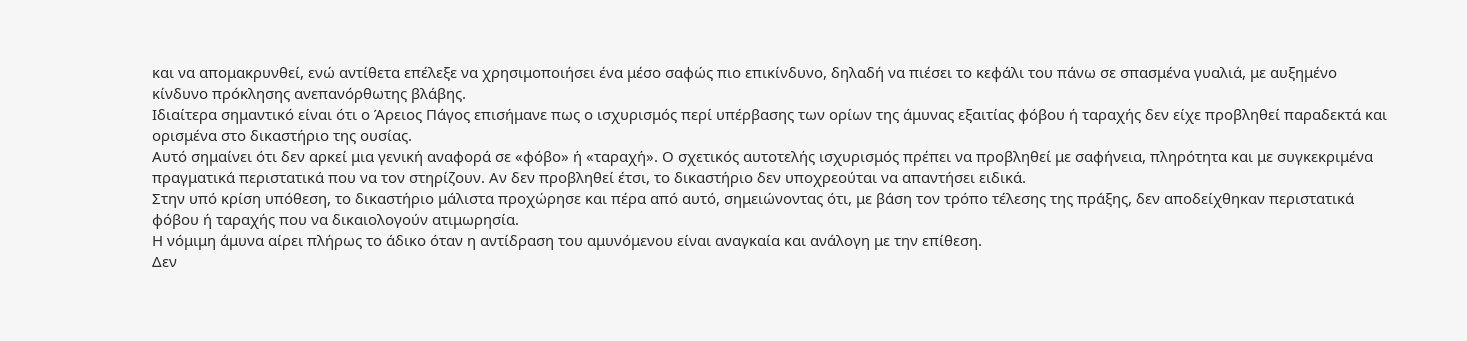και να απομακρυνθεί, ενώ αντίθετα επέλεξε να χρησιμοποιήσει ένα μέσο σαφώς πιο επικίνδυνο, δηλαδή να πιέσει το κεφάλι του πάνω σε σπασμένα γυαλιά, με αυξημένο κίνδυνο πρόκλησης ανεπανόρθωτης βλάβης.
Ιδιαίτερα σημαντικό είναι ότι ο Άρειος Πάγος επισήμανε πως ο ισχυρισμός περί υπέρβασης των ορίων της άμυνας εξαιτίας φόβου ή ταραχής δεν είχε προβληθεί παραδεκτά και ορισμένα στο δικαστήριο της ουσίας.
Αυτό σημαίνει ότι δεν αρκεί μια γενική αναφορά σε «φόβο» ή «ταραχή». Ο σχετικός αυτοτελής ισχυρισμός πρέπει να προβληθεί με σαφήνεια, πληρότητα και με συγκεκριμένα πραγματικά περιστατικά που να τον στηρίζουν. Αν δεν προβληθεί έτσι, το δικαστήριο δεν υποχρεούται να απαντήσει ειδικά.
Στην υπό κρίση υπόθεση, το δικαστήριο μάλιστα προχώρησε και πέρα από αυτό, σημειώνοντας ότι, με βάση τον τρόπο τέλεσης της πράξης, δεν αποδείχθηκαν περιστατικά φόβου ή ταραχής που να δικαιολογούν ατιμωρησία.
Η νόμιμη άμυνα αίρει πλήρως το άδικο όταν η αντίδραση του αμυνόμενου είναι αναγκαία και ανάλογη με την επίθεση.
Δεν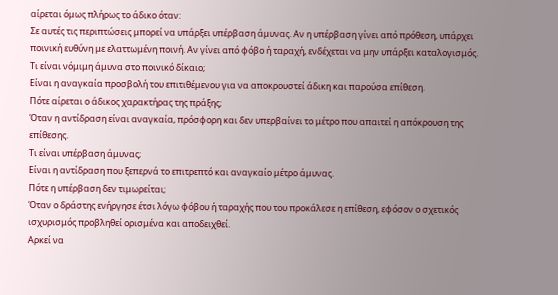αίρεται όμως πλήρως το άδικο όταν:
Σε αυτές τις περιπτώσεις μπορεί να υπάρξει υπέρβαση άμυνας. Αν η υπέρβαση γίνει από πρόθεση, υπάρχει ποινική ευθύνη με ελαττωμένη ποινή. Αν γίνει από φόβο ή ταραχή, ενδέχεται να μην υπάρξει καταλογισμός.
Τι είναι νόμιμη άμυνα στο ποινικό δίκαιο;
Είναι η αναγκαία προσβολή του επιτιθέμενου για να αποκρουστεί άδικη και παρούσα επίθεση.
Πότε αίρεται ο άδικος χαρακτήρας της πράξης;
Όταν η αντίδραση είναι αναγκαία, πρόσφορη και δεν υπερβαίνει το μέτρο που απαιτεί η απόκρουση της επίθεσης.
Τι είναι υπέρβαση άμυνας;
Είναι η αντίδραση που ξεπερνά το επιτρεπτό και αναγκαίο μέτρο άμυνας.
Πότε η υπέρβαση δεν τιμωρείται;
Όταν ο δράστης ενήργησε έτσι λόγω φόβου ή ταραχής που του προκάλεσε η επίθεση, εφόσον ο σχετικός ισχυρισμός προβληθεί ορισμένα και αποδειχθεί.
Αρκεί να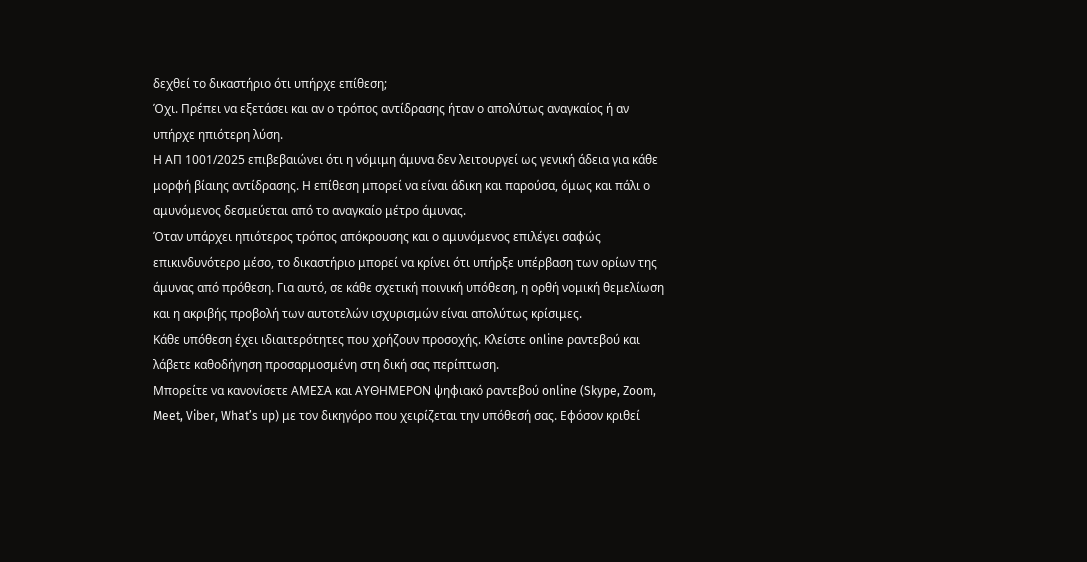δεχθεί το δικαστήριο ότι υπήρχε επίθεση;
Όχι. Πρέπει να εξετάσει και αν ο τρόπος αντίδρασης ήταν ο απολύτως αναγκαίος ή αν υπήρχε ηπιότερη λύση.
Η ΑΠ 1001/2025 επιβεβαιώνει ότι η νόμιμη άμυνα δεν λειτουργεί ως γενική άδεια για κάθε μορφή βίαιης αντίδρασης. Η επίθεση μπορεί να είναι άδικη και παρούσα, όμως και πάλι ο αμυνόμενος δεσμεύεται από το αναγκαίο μέτρο άμυνας.
Όταν υπάρχει ηπιότερος τρόπος απόκρουσης και ο αμυνόμενος επιλέγει σαφώς επικινδυνότερο μέσο, το δικαστήριο μπορεί να κρίνει ότι υπήρξε υπέρβαση των ορίων της άμυνας από πρόθεση. Για αυτό, σε κάθε σχετική ποινική υπόθεση, η ορθή νομική θεμελίωση και η ακριβής προβολή των αυτοτελών ισχυρισμών είναι απολύτως κρίσιμες.
Κάθε υπόθεση έχει ιδιαιτερότητες που χρήζουν προσοχής. Κλείστε online ραντεβού και λάβετε καθοδήγηση προσαρμοσμένη στη δική σας περίπτωση.
Μπορείτε να κανονίσετε ΑΜΕΣΑ και ΑΥΘΗΜΕΡΟΝ ψηφιακό ραντεβού online (Skype, Zoom, Meet, Viber, What’s up) με τον δικηγόρο που χειρίζεται την υπόθεσή σας. Εφόσον κριθεί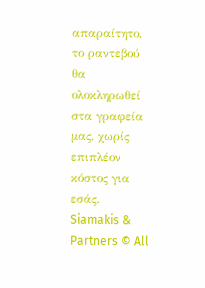απαραίτητο, το ραντεβού θα ολοκληρωθεί στα γραφεία μας, χωρίς επιπλέον κόστος για εσάς.
Siamakis & Partners © All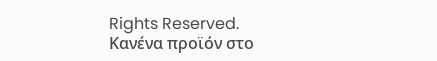Rights Reserved.
Κανένα προϊόν στο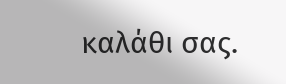καλάθι σας.